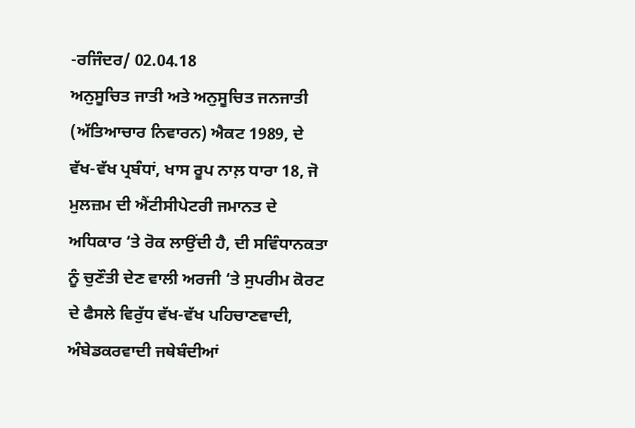-ਰਜਿੰਦਰ/ 02.04.18
ਅਨੁਸੂਚਿਤ ਜਾਤੀ ਅਤੇ ਅਨੁਸੂਚਿਤ ਜਨਜਾਤੀ (ਅੱਤਿਆਚਾਰ ਨਿਵਾਰਨ) ਐਕਟ 1989, ਦੇ ਵੱਖ-ਵੱਖ ਪ੍ਰਬੰਧਾਂ, ਖਾਸ ਰੂਪ ਨਾਲ਼ ਧਾਰਾ 18, ਜੋ ਮੁਲਜ਼ਮ ਦੀ ਐਂਟੀਸੀਪੇਟਰੀ ਜਮਾਨਤ ਦੇ ਅਧਿਕਾਰ ‘ਤੇ ਰੋਕ ਲਾਉਂਦੀ ਹੈ, ਦੀ ਸਵਿੰਧਾਨਕਤਾ ਨੂੰ ਚੁਣੌਤੀ ਦੇਣ ਵਾਲੀ ਅਰਜੀ ‘ਤੇ ਸੁਪਰੀਮ ਕੋਰਟ ਦੇ ਫੈਸਲੇ ਵਿਰੁੱਧ ਵੱਖ-ਵੱਖ ਪਹਿਚਾਣਵਾਦੀ, ਅੰਬੇਡਕਰਵਾਦੀ ਜਥੇਬੰਦੀਆਂ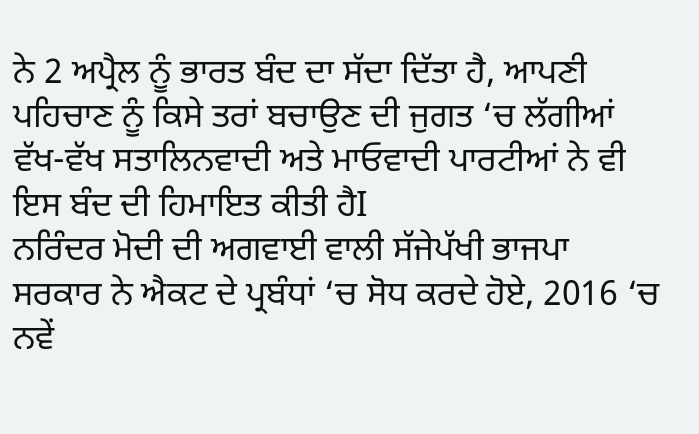ਨੇ 2 ਅਪ੍ਰੈਲ ਨੂੰ ਭਾਰਤ ਬੰਦ ਦਾ ਸੱਦਾ ਦਿੱਤਾ ਹੈ, ਆਪਣੀ ਪਹਿਚਾਣ ਨੂੰ ਕਿਸੇ ਤਰਾਂ ਬਚਾਉਣ ਦੀ ਜੁਗਤ ‘ਚ ਲੱਗੀਆਂ ਵੱਖ-ਵੱਖ ਸਤਾਲਿਨਵਾਦੀ ਅਤੇ ਮਾਓਵਾਦੀ ਪਾਰਟੀਆਂ ਨੇ ਵੀ ਇਸ ਬੰਦ ਦੀ ਹਿਮਾਇਤ ਕੀਤੀ ਹੈI
ਨਰਿੰਦਰ ਮੋਦੀ ਦੀ ਅਗਵਾਈ ਵਾਲੀ ਸੱਜੇਪੱਖੀ ਭਾਜਪਾ ਸਰਕਾਰ ਨੇ ਐਕਟ ਦੇ ਪ੍ਰਬੰਧਾਂ ‘ਚ ਸੋਧ ਕਰਦੇ ਹੋਏ, 2016 ‘ਚ ਨਵੇਂ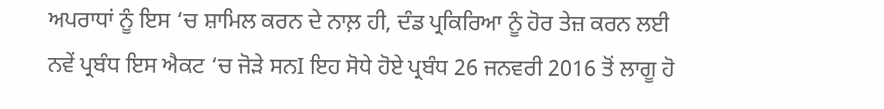ਅਪਰਾਧਾਂ ਨੂੰ ਇਸ ‘ਚ ਸ਼ਾਮਿਲ ਕਰਨ ਦੇ ਨਾਲ਼ ਹੀ, ਦੰਡ ਪ੍ਰਕਿਰਿਆ ਨੂੰ ਹੋਰ ਤੇਜ਼ ਕਰਨ ਲਈ ਨਵੇਂ ਪ੍ਰਬੰਧ ਇਸ ਐਕਟ ‘ਚ ਜੋੜੇ ਸਨI ਇਹ ਸੋਧੇ ਹੋਏ ਪ੍ਰਬੰਧ 26 ਜਨਵਰੀ 2016 ਤੋਂ ਲਾਗੂ ਹੋ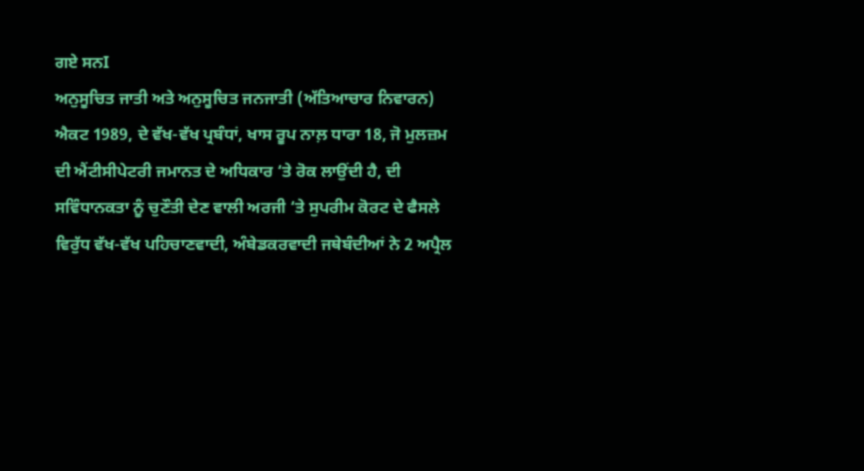ਗਏ ਸਨI
ਅਨੁਸੂਚਿਤ ਜਾਤੀ ਅਤੇ ਅਨੁਸੂਚਿਤ ਜਨਜਾਤੀ (ਅੱਤਿਆਚਾਰ ਨਿਵਾਰਨ) ਐਕਟ 1989, ਦੇ ਵੱਖ-ਵੱਖ ਪ੍ਰਬੰਧਾਂ, ਖਾਸ ਰੂਪ ਨਾਲ਼ ਧਾਰਾ 18, ਜੋ ਮੁਲਜ਼ਮ ਦੀ ਐਂਟੀਸੀਪੇਟਰੀ ਜਮਾਨਤ ਦੇ ਅਧਿਕਾਰ ‘ਤੇ ਰੋਕ ਲਾਉਂਦੀ ਹੈ, ਦੀ ਸਵਿੰਧਾਨਕਤਾ ਨੂੰ ਚੁਣੌਤੀ ਦੇਣ ਵਾਲੀ ਅਰਜੀ ‘ਤੇ ਸੁਪਰੀਮ ਕੋਰਟ ਦੇ ਫੈਸਲੇ ਵਿਰੁੱਧ ਵੱਖ-ਵੱਖ ਪਹਿਚਾਣਵਾਦੀ, ਅੰਬੇਡਕਰਵਾਦੀ ਜਥੇਬੰਦੀਆਂ ਨੇ 2 ਅਪ੍ਰੈਲ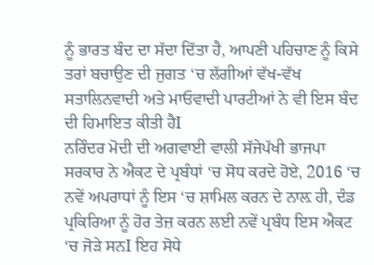ਨੂੰ ਭਾਰਤ ਬੰਦ ਦਾ ਸੱਦਾ ਦਿੱਤਾ ਹੈ, ਆਪਣੀ ਪਹਿਚਾਣ ਨੂੰ ਕਿਸੇ ਤਰਾਂ ਬਚਾਉਣ ਦੀ ਜੁਗਤ ‘ਚ ਲੱਗੀਆਂ ਵੱਖ-ਵੱਖ ਸਤਾਲਿਨਵਾਦੀ ਅਤੇ ਮਾਓਵਾਦੀ ਪਾਰਟੀਆਂ ਨੇ ਵੀ ਇਸ ਬੰਦ ਦੀ ਹਿਮਾਇਤ ਕੀਤੀ ਹੈI
ਨਰਿੰਦਰ ਮੋਦੀ ਦੀ ਅਗਵਾਈ ਵਾਲੀ ਸੱਜੇਪੱਖੀ ਭਾਜਪਾ ਸਰਕਾਰ ਨੇ ਐਕਟ ਦੇ ਪ੍ਰਬੰਧਾਂ ‘ਚ ਸੋਧ ਕਰਦੇ ਹੋਏ, 2016 ‘ਚ ਨਵੇਂ ਅਪਰਾਧਾਂ ਨੂੰ ਇਸ ‘ਚ ਸ਼ਾਮਿਲ ਕਰਨ ਦੇ ਨਾਲ਼ ਹੀ, ਦੰਡ ਪ੍ਰਕਿਰਿਆ ਨੂੰ ਹੋਰ ਤੇਜ਼ ਕਰਨ ਲਈ ਨਵੇਂ ਪ੍ਰਬੰਧ ਇਸ ਐਕਟ ‘ਚ ਜੋੜੇ ਸਨI ਇਹ ਸੋਧੇ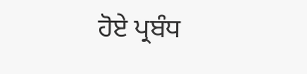ਹੋਏ ਪ੍ਰਬੰਧ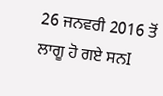26 ਜਨਵਰੀ 2016 ਤੋਂ ਲਾਗੂ ਹੋ ਗਏ ਸਨI